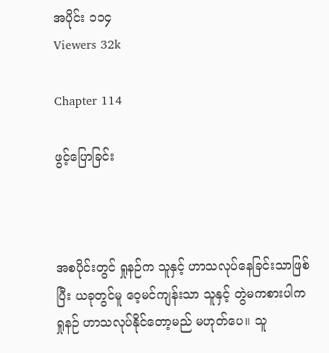အပိုင်း ၁၁၄
Viewers 32k

Chapter 114

ဖွင့်ပြောခြင်း



အစပိုင်းတွင် ရှုနဉ်က သူနှင့် ဟာသလုပ်နေခြင်းသာဖြစ်ပြီး ယခုတွင်မူ ဝေ့မင်ကျန်းသာ သူနှင့် တွဲမကစားပါက ရှုနဉ် ဟာသလုပ်နိုင်တော့မည် မဟုတ်ပေ။ သူ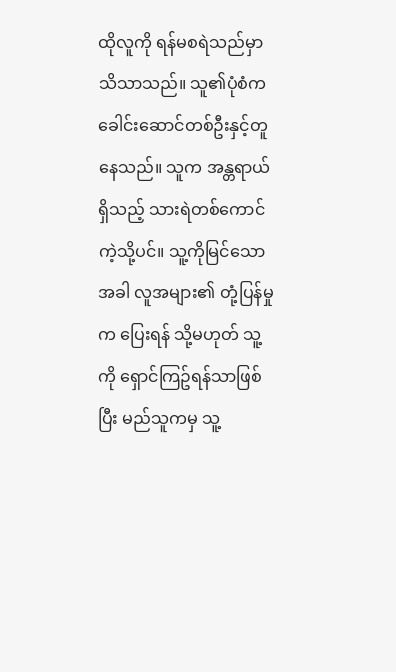ထိုလူကို ရန်မစရဲသည်မှာ သိသာသည်။ သူ၏ပုံစံက ခေါင်းဆောင်တစ်ဦးနှင့်တူနေသည်။ သူက အန္တရာယ်ရှိသည့် သားရဲတစ်ကောင်ကဲ့သို့ပင်။ သူ့ကိုမြင်သောအခါ လူအများ၏ တုံ့ပြန်မှုက ပြေးရန် သို့မဟုတ် သူ့ကို ရှောင်ကြဥ်ရန်သာဖြစ်ပြီး မည်သူကမှ သူ့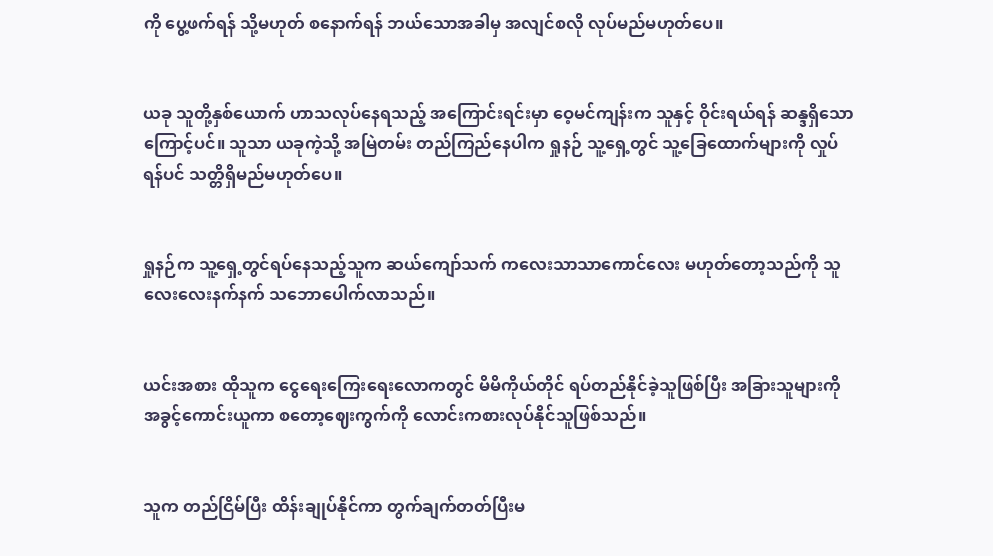ကို ပွေ့ဖက်ရန် သို့မဟုတ် စနောက်ရန် ဘယ်သောအခါမှ အလျင်စလို လုပ်မည်မဟုတ်ပေ။


ယခု သူတို့နှစ်ယောက် ဟာသလုပ်နေရသည့် အကြောင်းရင်းမှာ ဝေ့မင်ကျန်းက သူနှင့် ဝိုင်းရယ်ရန် ဆန္ဒရှိသောကြောင့်ပင်။ သူသာ ယခုကဲ့သို့ အမြဲတမ်း တည်ကြည်နေပါက ရှုနဉ် သူ့ရှေ့တွင် သူ့ခြေထောက်များကို လှုပ်ရန်ပင် သတ္တိရှိမည်မဟုတ်ပေ။


ရှုနဉ်က သူ့ရှေ့တွင်ရပ်နေသည့်သူက ဆယ်ကျော်သက် ကလေးသာသာကောင်လေး မဟုတ်တော့သည်ကို သူ လေးလေးနက်နက် သဘောပေါက်လာသည်။


ယင်းအစား ထိုသူက ငွေရေးကြေးရေးလောကတွင် မိမိကိုယ်တိုင် ရပ်တည်နိုင်ခဲ့သူဖြစ်ပြီး အခြားသူများကို အခွင့်ကောင်းယူကာ စတော့ဈေးကွက်ကို လောင်းကစားလုပ်နိုင်သူဖြစ်သည်။


သူက တည်ငြိမ်ပြီး ထိန်းချုပ်နိုင်ကာ တွက်ချက်တတ်ပြီးမ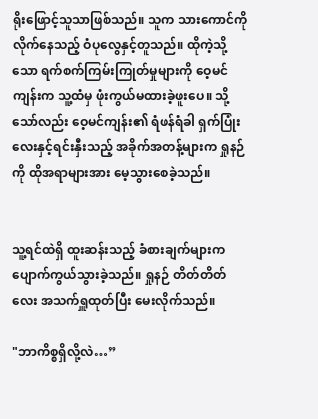ရိုးဖြောင့်သူသာဖြစ်သည်။ သူက သားကောင်ကို လိုက်နေသည့် ဝံပုလွေနှင့်တူသည်။ ထိုကဲ့သို့သော ရက်စက်ကြမ်းကြုတ်မှုများကို ဝေ့မင်ကျန်းက သူ့ထံမှ ဖုံးကွယ်မထားခဲ့ဖူးပေ။ သို့သော်လည်း ဝေ့မင်ကျန်း၏ ရံဖန်ရံခါ ရှက်ပြုံးလေးနှင့်ရင်းနှီးသည့် အခိုက်အတန့်များက ရှုနဉ်ကို ထိုအရာများအား မေ့သွားစေခဲ့သည်။


သူ့ရင်ထဲရှိ ထူးဆန်းသည့် ခံစားချက်များက ပျောက်ကွယ်သွားခဲ့သည်။ ရှုနဉ် တိတ်တိတ်လေး အသက်ရှူထုတ်ပြီး မေးလိုက်သည်။

"ဘာကိစ္စရှိလို့လဲ…”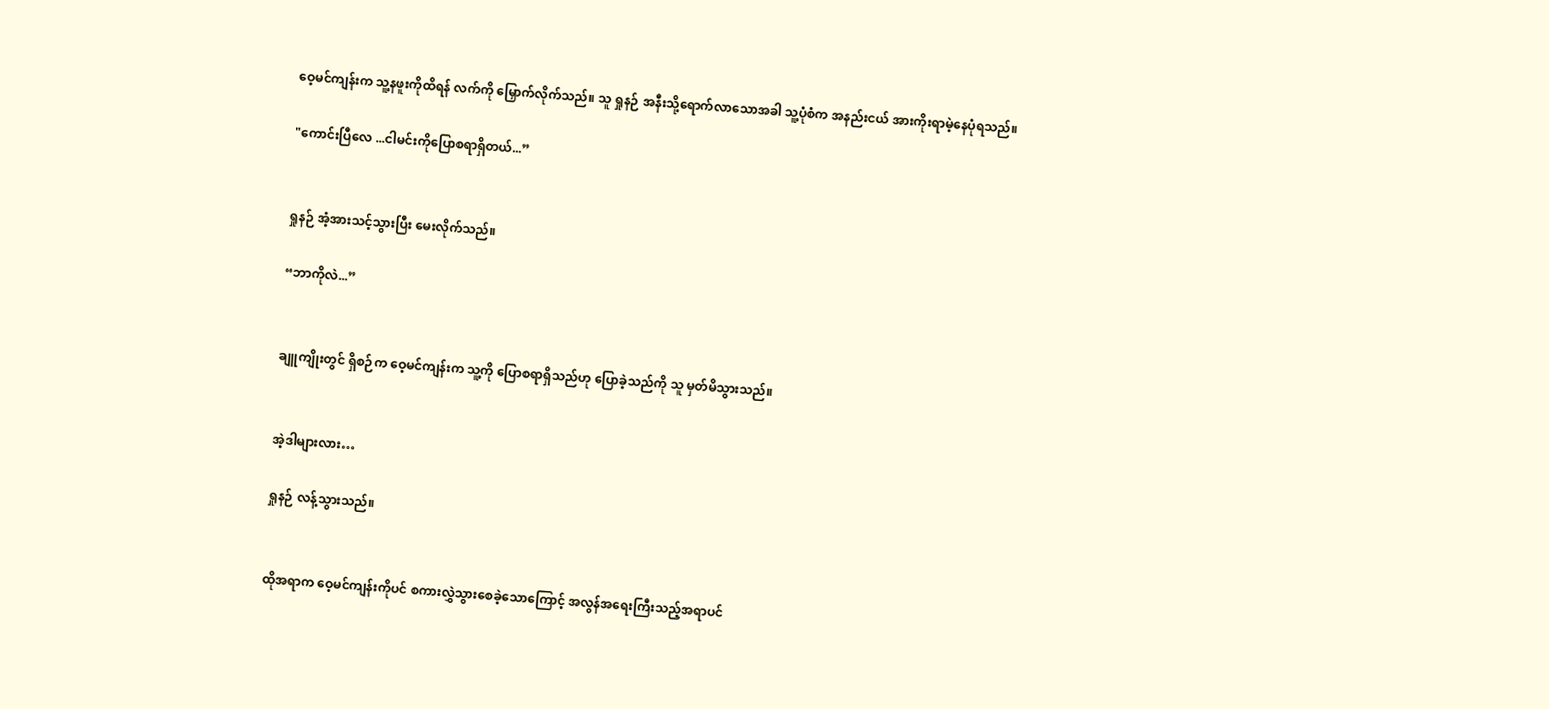ဝေ့မင်ကျန်းက သူ့နဖူးကိုထိရန် လက်ကို မြှောက်လိုက်သည်။ သူ ရှုနဉ် အနီးသို့ရောက်လာသောအခါ သူ့ပုံစံက အနည်းငယ် အားကိုးရာမဲ့နေပုံရသည်။

"ကောင်းပြီလေ ...ငါမင်းကိုပြောစရာရှိတယ်...”


ရှုနဉ် အံ့အားသင့်သွားပြီး မေးလိုက်သည်။

“ဘာကိုလဲ...”


ချူကျိုးတွင် ရှိစဉ်က ဝေ့မင်ကျန်းက သူ့ကို ပြောစရာရှိသည်ဟု ပြောခဲ့သည်ကို သူ မှတ်မိသွားသည်။


အဲ့ဒါများလား…

ရှုနဉ် လန့်သွားသည်။


ထိုအရာက ဝေ့မင်ကျန်းကိုပင် စကားလွှဲသွားစေခဲ့သောကြောင့် အလွန်အရေးကြီးသည့်အရာပင်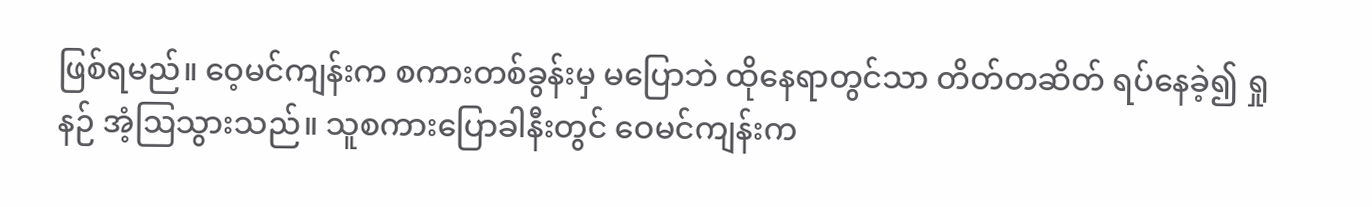ဖြစ်ရမည်။ ဝေ့မင်ကျန်းက စကားတစ်ခွန်းမှ မပြောဘဲ ထိုနေရာတွင်သာ တိတ်တဆိတ် ရပ်နေခဲ့၍ ရှုနဉ် အံ့ဩသွားသည်။ သူစကားပြောခါနီးတွင် ဝေမင်ကျန်းက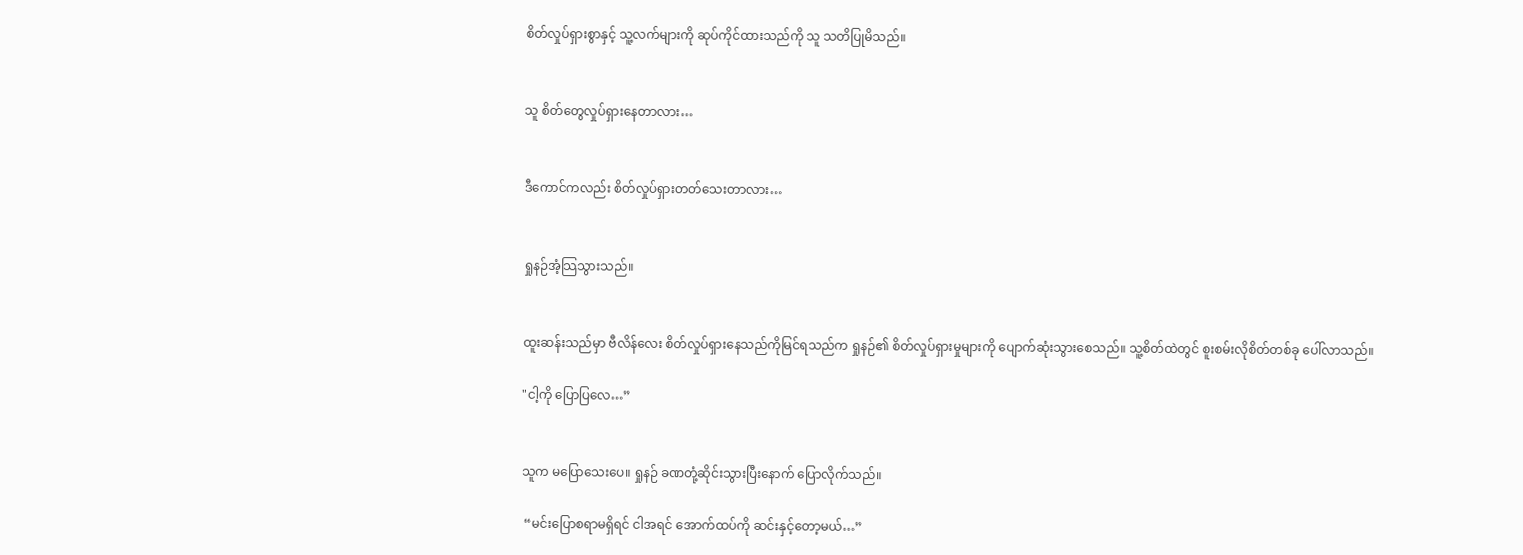စိတ်လှုပ်ရှားစွာနှင့် သူ့လက်များကို ဆုပ်ကိုင်ထားသည်ကို သူ သတိပြုမိသည်။


သူ စိတ်တွေလှုပ်ရှားနေတာလား…


ဒီကောင်ကလည်း စိတ်လှုပ်ရှားတတ်သေးတာလား…


ရှုနဉ်အံ့သြသွားသည်။


ထူးဆန်းသည်မှာ ဗီလိန်လေး စိတ်လှုပ်ရှားနေသည်ကိုမြင်ရသည်က ရှုနဉ်၏ စိတ်လှုပ်ရှားမှုများကို ပျောက်ဆုံးသွားစေသည်။ သူ့စိတ်ထဲတွင် စူးစမ်းလိုစိတ်တစ်ခု ပေါ်လာသည်။

"ငါ့ကို ပြောပြလေ…”


သူက မပြောသေးပေ။ ရှုနဉ် ခဏတုံ့ဆိုင်းသွားပြီးနောက် ပြောလိုက်သည်။

 “မင်းပြောစရာမရှိရင် ငါအရင် အောက်ထပ်ကို ဆင်းနှင့်တော့မယ်…”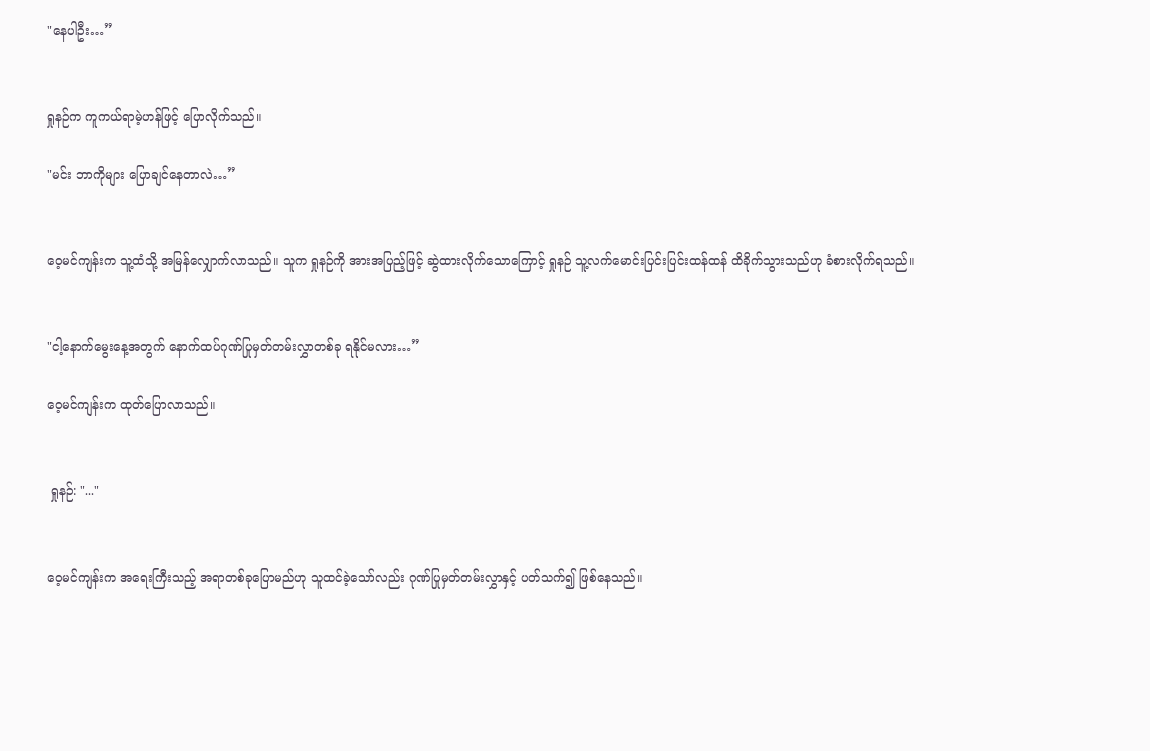"နေပါဦး…”


ရှုနဉ်က ကူကယ်ရာမဲ့ဟန်ဖြင့် ပြောလိုက်သည်။

"မင်း ဘာကိုများ ပြောချင်နေတာလဲ…”


ဝေ့မင်ကျန်းက သူ့ထံသို့ အမြန်လျှောက်လာသည်။ သူက ရှုနဉ်ကို အားအပြည့်ဖြင့် ဆွဲထားလိုက်သောကြောင့် ရှုနဉ် သူ့လက်မောင်းပြင်းပြင်းထန်ထန် ထိခိုက်သွားသည်ဟု ခံစားလိုက်ရသည်။


"ငါ့နောက်မွေးနေ့အတွက် နောက်ထပ်ဂုဏ်ပြုမှတ်တမ်းလွှာတစ်ခု ရနိုင်မလား…”

ဝေ့မင်ကျန်းက ထုတ်ပြောလာသည်။


 ရှုနဉ်: "..."


ဝေ့မင်ကျန်းက အရေးကြီးသည့် အရာတစ်ခုပြောမည်ဟု သူထင်ခဲ့သော်လည်း ဂုဏ်ပြုမှတ်တမ်းလွှာနှင့် ပတ်သက်၍ ဖြစ်နေသည်။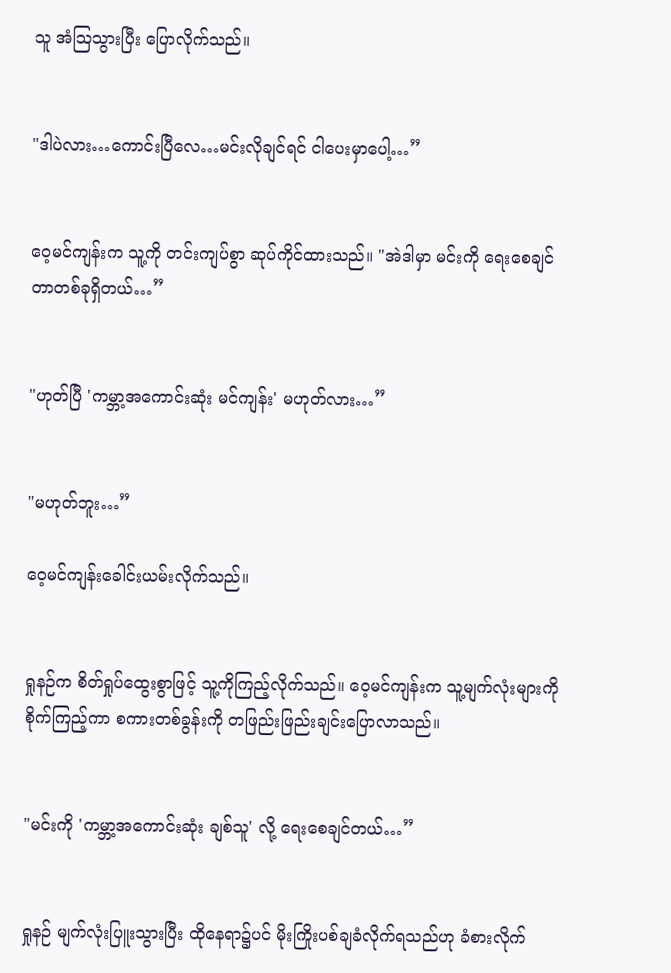သူ အံသြသွားပြီး ပြောလိုက်သည်။


"ဒါပဲလား…ကောင်းပြီလေ…မင်းလိုချင်ရင် ငါပေးမှာပေါ့…”


ဝေ့မင်ကျန်းက သူ့ကို တင်းကျပ်စွာ ဆုပ်ကိုင်ထားသည်။ "အဲဒါမှာ မင်းကို ရေးစေချင်တာတစ်ခုရှိတယ်…”


"ဟုတ်ပြီ 'ကမ္ဘာ့အကောင်းဆုံး မင်ကျန်း' မဟုတ်လား…”


"မဟုတ်ဘူး…”

ဝေ့မင်ကျန်းခေါင်းယမ်းလိုက်သည်။


ရှုနဉ်က စိတ်ရှုပ်ထွေးစွာဖြင့် သူ့ကိုကြည့်လိုက်သည်။ ဝေ့မင်ကျန်းက သူ့မျက်လုံးများကို စိုက်ကြည့်ကာ စကားတစ်ခွန်းကို တဖြည်းဖြည်းချင်းပြောလာသည်။


"မင်းကို 'ကမ္ဘာ့အကောင်းဆုံး ချစ်သူ' လို့ ရေးစေချင်တယ်…”


ရှုနဉ် မျက်လုံးပြူးသွားပြီး ထိုနေရာ၌ပင် မိုးကြိုးပစ်ချခံလိုက်ရသည်ဟု ခံစားလိုက်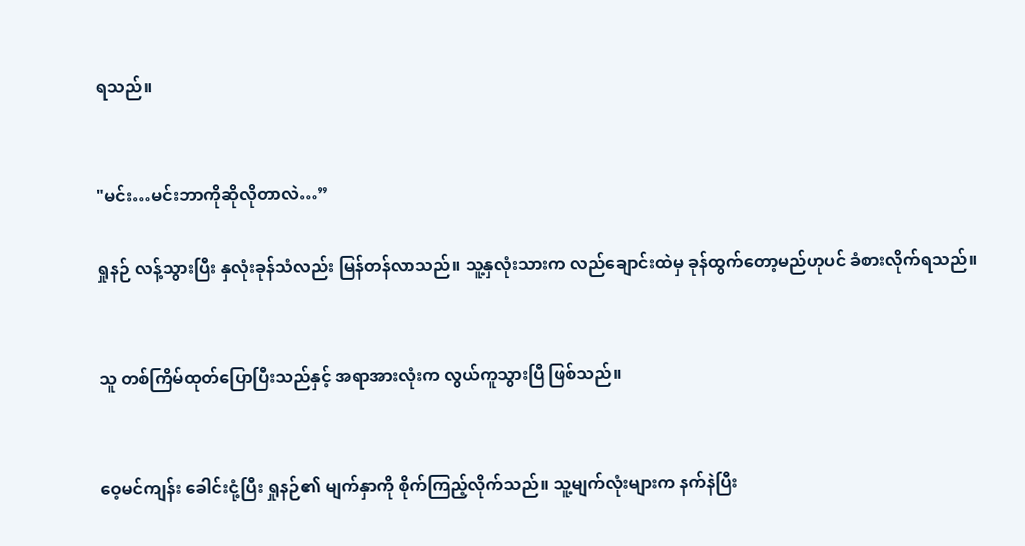ရသည်။


"မင်း…မင်းဘာကိုဆိုလိုတာလဲ…”

ရှုနဉ် လန့်သွားပြီး နှလုံးခုန်သံလည်း မြန်တန်လာသည်။ သူ့နှလုံးသားက လည်ချောင်းထဲမှ ခုန်ထွက်တော့မည်ဟုပင် ခံစားလိုက်ရသည်။


သူ တစ်ကြိမ်ထုတ်ပြောပြီးသည်နှင့် အရာအားလုံးက လွယ်ကူသွားပြီ ဖြစ်သည်။


ဝေ့မင်ကျန်း ခေါင်းငုံ့ပြီး ရှုနဉ်၏ မျက်နှာကို စိုက်ကြည့်လိုက်သည်။ သူ့မျက်လုံးများက နက်နဲပြီး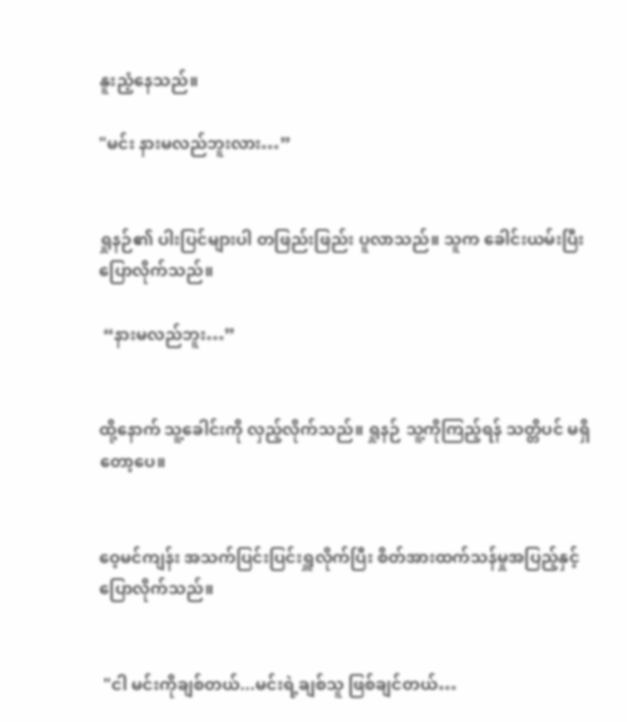နူးညံ့နေသည်။

"မင်း နားမလည်ဘူးလား…”


ရှုနဉ်၏ ပါးပြင်များပါ တဖြည်းဖြည်း ပူလာသည်။ သူက ခေါင်းယမ်းပြီး ပြောလိုက်သည်။

 “နားမလည်ဘူး…”


ထို့နောက် သူ့ခေါင်းကို လှည့်လိုက်သည်။ ရှုနဉ် သူ့ကိုကြည့်ရန် သတ္တိပင် မရှိတော့ပေ။


ဝေ့မင်ကျန်း အသက်ပြင်းပြင်းရှူလိုက်ပြီး စိတ်အားထက်သန်မှုအပြည့်နှင့် ပြောလိုက်သည်။


 "ငါ မင်းကိုချစ်တယ်...မင်းရဲ့ချစ်သူ ဖြစ်ချင်တယ်…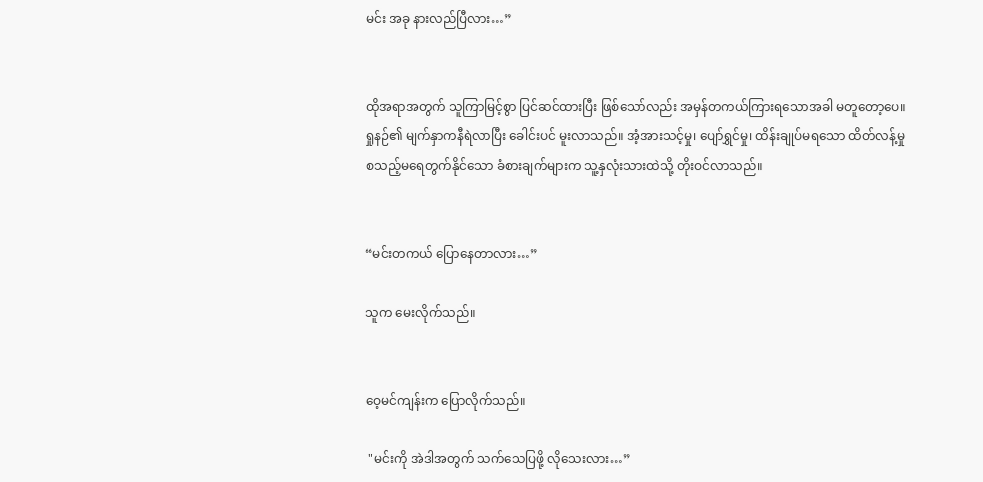မင်း အခု နားလည်ပြီလား…”


ထိုအရာအတွက် သူကြာမြင့်စွာ ပြင်ဆင်ထားပြီး ဖြစ်သော်လည်း အမှန်တကယ်ကြားရသောအခါ မတူတော့ပေ။ ရှုနဉ်၏ မျက်နှာကနီရဲလာပြီး ခေါင်းပင် မူးလာသည်။ အံ့အားသင့်မှု၊ ပျော်ရွှင်မှု၊ ထိန်းချုပ်မရသော ထိတ်လန့်မှု စသည့်မရေတွက်နိုင်သော ခံစားချက်များက သူ့နှလုံးသားထဲသို့ တိုးဝင်လာသည်။


“မင်းတကယ် ပြောနေတာလား…”

သူက မေးလိုက်သည်။


ဝေ့မင်ကျန်းက ပြောလိုက်သည်။

 "မင်းကို အဲဒါအတွက် သက်သေပြဖို့ လိုသေးလား…”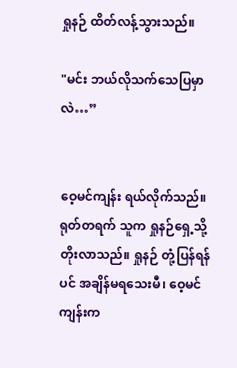ရှုနဉ် ထိတ်လန့်သွားသည်။

"မင်း ဘယ်လိုသက်သေပြမှာလဲ…”


ဝေ့မင်ကျန်း ရယ်လိုက်သည်။ ရုတ်တရက် သူက ရှုနဉ်ရှေ့သို့ တိုးလာသည်။ ရှုနဉ် တုံ့ပြန်ရန်ပင် အချိန်မရသေးမီ၊ ဝေ့မင်ကျန်းက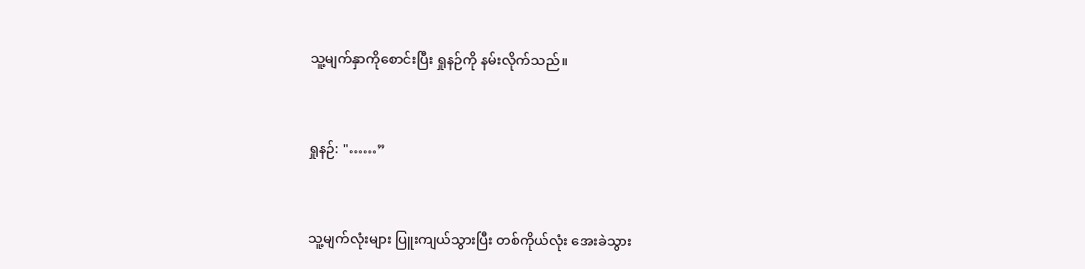သူ့မျက်နှာကိုစောင်းပြီး ရှုနဉ်ကို နမ်းလိုက်သည်။


ရှုနဉ်: "……”


သူ့မျက်လုံးများ ပြူးကျယ်သွားပြီး တစ်ကိုယ်လုံး အေးခဲသွား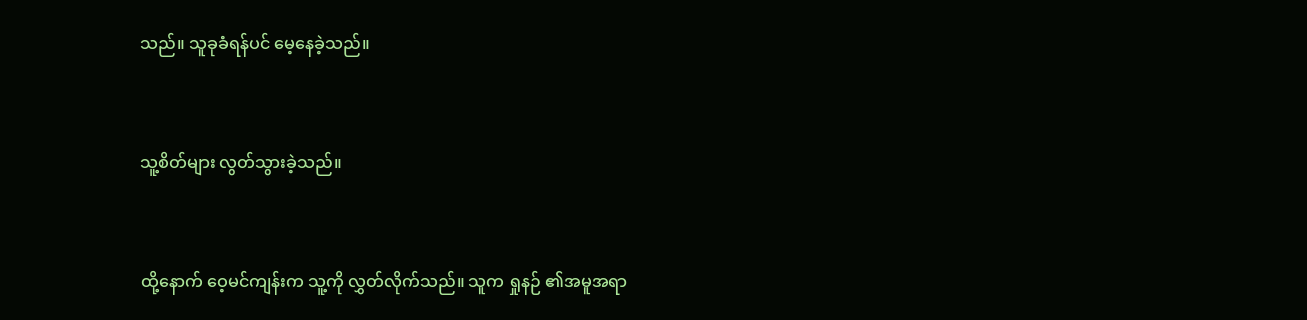သည်။ သူခုခံရန်ပင် မေ့နေခဲ့သည်။


သူ့စိတ်များ လွတ်သွားခဲ့သည်။


ထို့နောက် ဝေ့မင်ကျန်းက သူ့ကို လွှတ်လိုက်သည်။ သူက ရှုနဉ် ၏အမူအရာ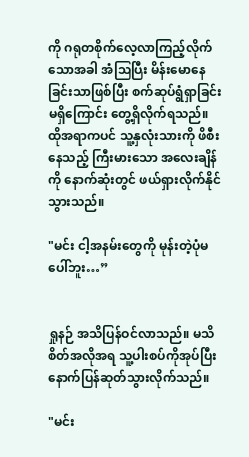ကို ဂရုတစိုက်လေ့လာကြည့်လိုက်သောအခါ အံဩပြီး မိန်းမောနေခြင်းသာဖြစ်ပြီး စက်ဆုပ်ရွံရှာခြင်းမရှိကြောင်း တွေ့ရှိလိုက်ရသည်။ ထိုအရာကပင် သူ့နှလုံးသားကို ဖိစီးနေသည့် ကြီးမားသော အလေးချိန်ကို နောက်ဆုံးတွင် ဖယ်ရှားလိုက်နိုင်သွားသည်။

"မင်း ငါ့အနမ်းတွေကို မုန်းတဲ့ပုံမပေါ်ဘူး…”


ရှုနဉ် အသိပြန်ဝင်လာသည်။ မသိစိတ်အလိုအရ သူ့ပါးစပ်ကိုအုပ်ပြီး နောက်ပြန်ဆုတ်သွားလိုက်သည်။

"မင်း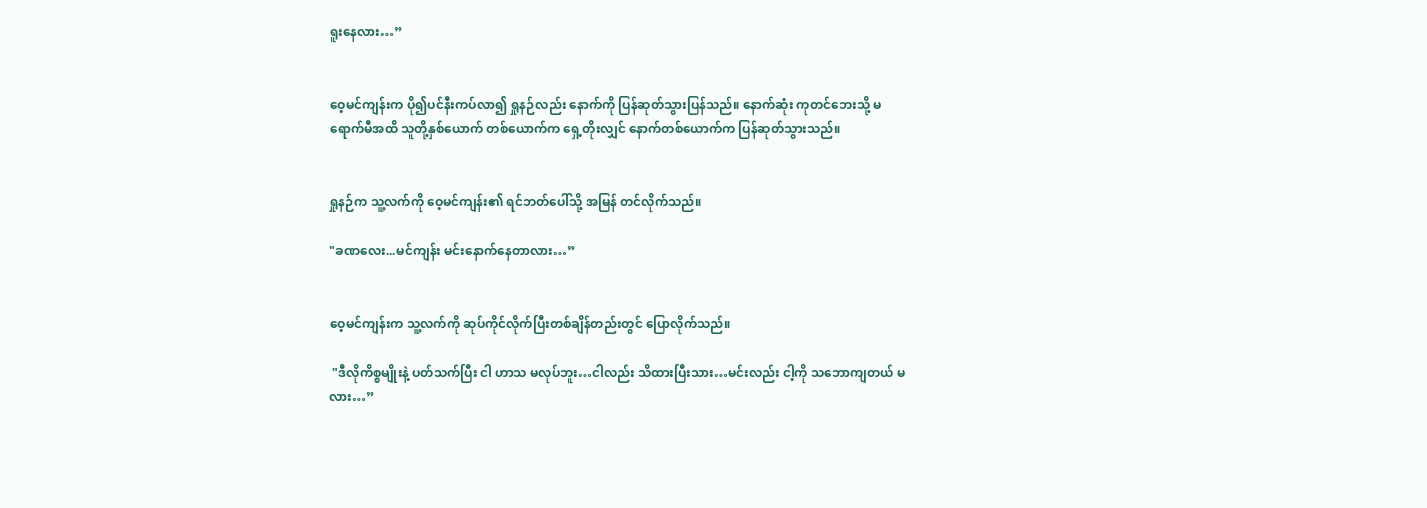ရူးနေလား…”


ဝေ့မင်ကျန်းက ပို၍ပင်နီးကပ်လာ၍ ရှုနဉ်လည်း နောက်ကို ပြန်ဆုတ်သွားပြန်သည်။ နောက်ဆုံး ကုတင်ဘေးသို့ မရောက်မီအထိ သူတို့နှစ်ယောက် တစ်ယောက်က ရှေ့တိုးလျှင် နောက်တစ်ယောက်က ပြန်ဆုတ်သွားသည်။


ရှုနဉ်က သူ့လက်ကို ဝေ့မင်ကျန်း၏ ရင်ဘတ်ပေါ်သို့ အမြန် တင်လိုက်သည်။

"ခဏလေး...မင်ကျန်း မင်းနောက်နေတာလား…”


ဝေ့မင်ကျန်းက သူ့လက်ကို ဆုပ်ကိုင်လိုက်ပြီးတစ်ချိန်တည်းတွင် ပြောလိုက်သည်။

 "ဒီလိုကိစ္စမျိုးနဲ့ ပတ်သက်ပြီး ငါ ဟာသ မလုပ်ဘူး…ငါလည်း သိထားပြီးသား…မင်းလည်း ငါ့ကို သဘောကျတယ် မလား…”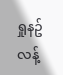ရှုနဥ်လန့်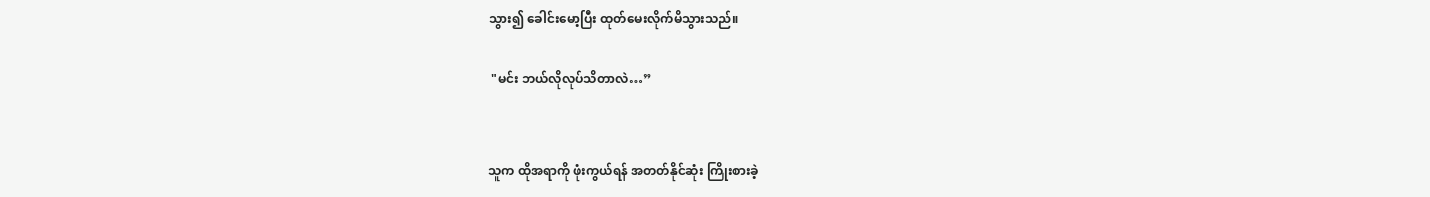သွား၍ ခေါင်းမော့ပြီး ထုတ်မေးလိုက်မိသွားသည်။

 "မင်း ဘယ်လိုလုပ်သိတာလဲ…”


သူက ထိုအရာကို ဖုံးကွယ်ရန် အတတ်နိုင်ဆုံး ကြိုးစားခဲ့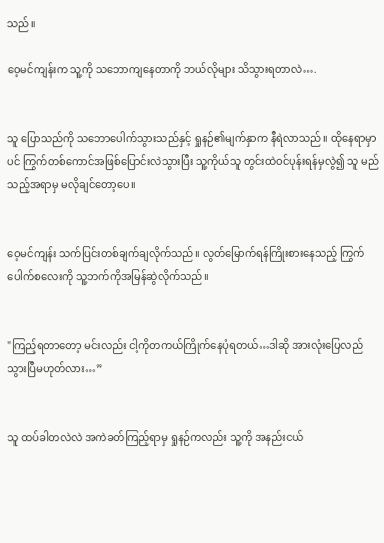သည်။

ဝေ့မင်ကျန်းက သူ့ကို သဘောကျနေတာကို ဘယ်လိုများ သိသွားရတာလဲ….


သူ ပြောသည်ကို သဘောပေါက်သွားသည်နှင့် ရှုနဉ်၏မျက်နှာက နီရဲလာသည်။ ထိုနေရာမှာပင် ကြွက်တစ်ကောင်အဖြစ်ပြောင်းလဲသွားပြီး သူ့ကိုယ်သူ တွင်းထဲဝင်ပုန်းရန်မှလွဲ၍ သူ မည်သည့်အရာမှ မလိုချင်တော့ပေ။


ဝေ့မင်ကျန်း သက်ပြင်းတစ်ချက်ချလိုက်သည်။ လွတ်မြောက်ရန်ကြိုးစားနေသည့် ကြွက်ပေါက်စလေးကို သူ့ဘက်ကိုအမြန်ဆွဲလိုက်သည်။


"ကြည့်ရတာတော့ မင်းလည်း ငါ့ကိုတကယ်ကြိုက်နေပုံရတယ်…ဒါဆို အားလုံးပြေလည်သွားပြီမဟုတ်လား…”


သူ ထပ်ခါတလဲလဲ အကဲခတ်ကြည့်ရာမှ ရှုနဉ်ကလည်း သူ့ကို အနည်းငယ်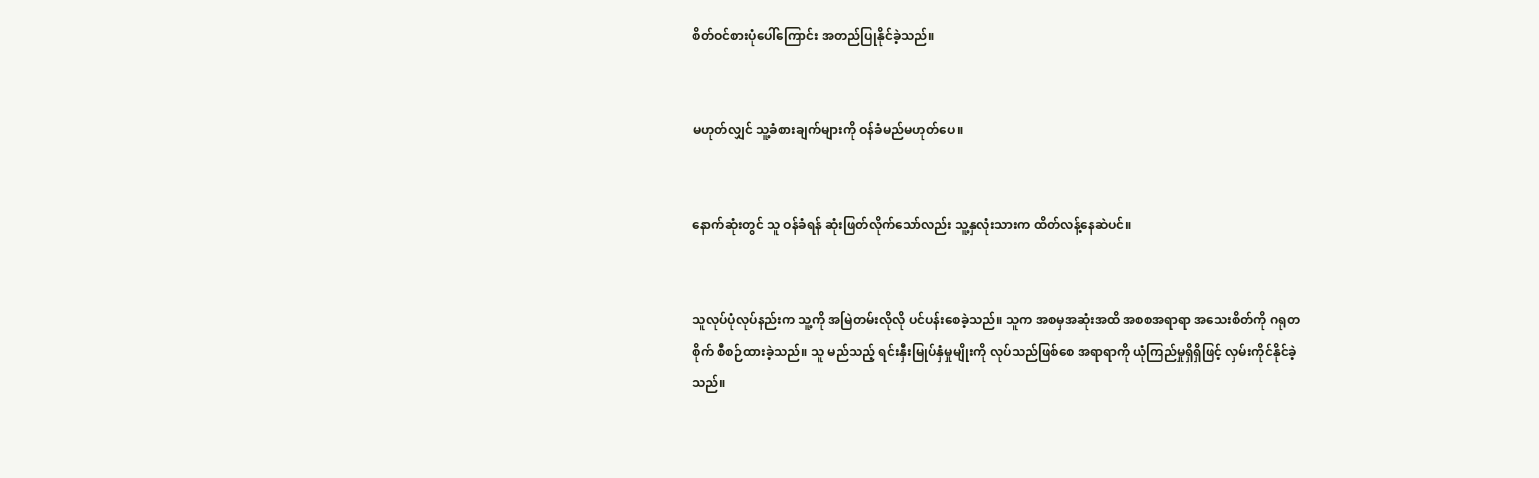စိတ်ဝင်စားပုံပေါ်ကြောင်း အတည်ပြုနိုင်ခဲ့သည်။


မဟုတ်လျှင် သူ့ခံစားချက်များကို ဝန်ခံမည်မဟုတ်ပေ။


နောက်ဆုံးတွင် သူ ဝန်ခံရန် ဆုံးဖြတ်လိုက်သော်လည်း သူ့နှလုံးသားက ထိတ်လန့်နေဆဲပင်။


သူလုပ်ပုံလုပ်နည်းက သူ့ကို အမြဲတမ်းလိုလို ပင်ပန်းစေခဲ့သည်။ သူက အစမှအဆုံးအထိ အစစအရာရာ အသေးစိတ်ကို ဂရုတစိုက် စီစဉ်ထားခဲ့သည်။ သူ မည်သည့် ရင်းနှီးမြုပ်နှံမှုမျိုးကို လုပ်သည်ဖြစ်စေ အရာရာကို ယုံကြည်မှုရှိရှိဖြင့် လှမ်းကိုင်နိုင်ခဲ့သည်။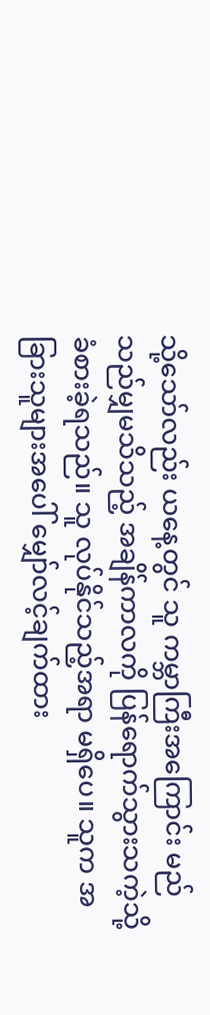သို့သော်လည်း ယနေ့တွင် သူ ကမ္ဘာကြီးအကြောင်း မည်သည်မျှမသိသည့် အချိန်ကာလကို ပြန်ရောက်သွားသကဲ့သို့ ခံစားခဲ့ရသည်။ သူ လုပ်နိုင်သည့်အရာ မရှိပေ။ သူက အခြားသူများအပေါ် မျှော်လင့်ချက်ထား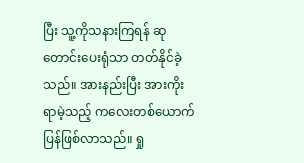ပြီး သူ့ကိုသနားကြရန် ဆုတောင်းပေးရုံသာ တတ်နိုင်ခဲ့သည်။ အားနည်းပြီး အားကိုးရာမဲ့သည့် ကလေးတစ်ယောက် ပြန်ဖြစ်လာသည်။ ရှု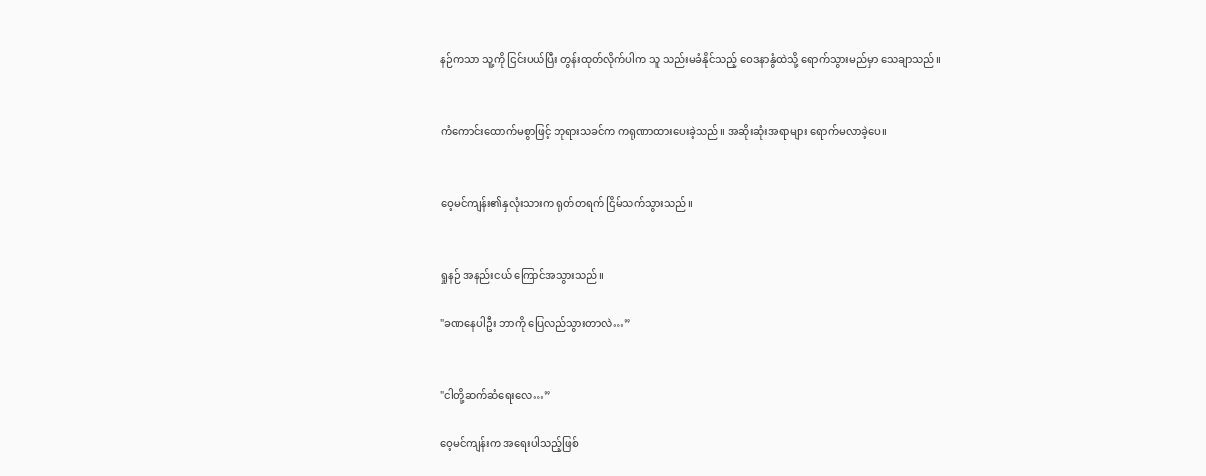နဉ်ကသာ သူ့ကို ငြင်းပယ်ပြီး တွန်းထုတ်လိုက်ပါက သူ သည်းမခံနိုင်သည့် ဝေဒနာနွံထဲသို့ ရောက်သွားမည်မှာ သေချာသည်။


ကံကောင်းထောက်မစွာဖြင့် ဘုရားသခင်က ကရုဏာထားပေးခဲ့သည်။ အဆိုးဆုံးအရာများ ရောက်မလာခဲ့ပေ။


ဝေ့မင်ကျန်း၏နှလုံးသားက ရုတ်တရက် ငြိမ်သက်သွားသည်။


ရှုနဉ် အနည်းငယ် ကြောင်အသွားသည်။

"ခဏနေပါဦး ဘာကို ပြေလည်သွားတာလဲ…”


"ငါတို့ဆက်ဆံရေးလေ…”

ဝေ့မင်ကျန်းက အရေးပါသည့်ဖြစ်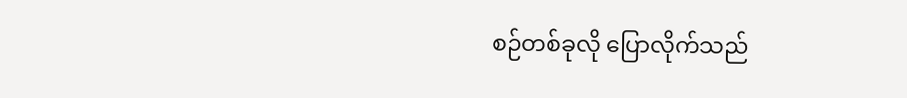စဉ်တစ်ခုလို ပြောလိုက်သည်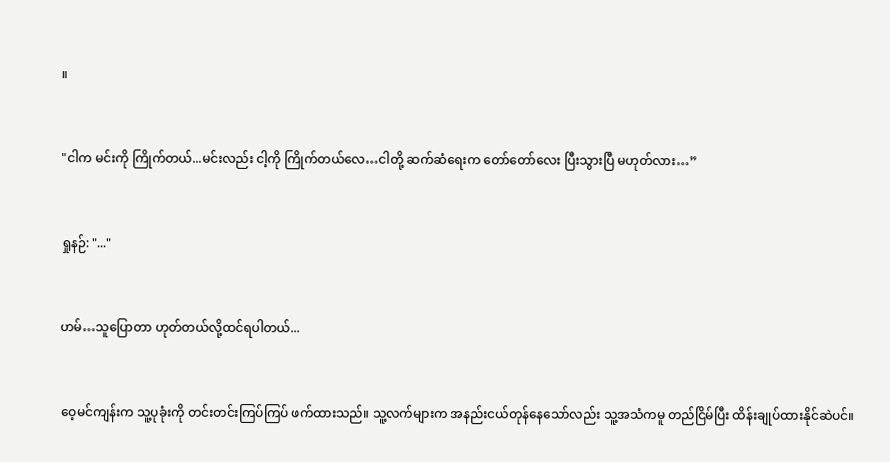။


"ငါက မင်းကို ကြိုက်တယ်...မင်းလည်း ငါ့ကို ကြိုက်တယ်လေ…ငါတို့ ဆက်ဆံရေးက တော်တော်လေး ပြီးသွားပြီ မဟုတ်လား…”


ရှုနဉ်: "..."


ဟမ်…သူပြောတာ ဟုတ်တယ်လို့ထင်ရပါတယ်...


ဝေ့မင်ကျန်းက သူ့ပုခုံးကို တင်းတင်းကြပ်ကြပ် ဖက်ထားသည်။ သူ့လက်များက အနည်းငယ်တုန်နေသော်လည်း သူ့အသံကမူ တည်ငြိမ်ပြီး ထိန်းချုပ်ထားနိုင်ဆဲပင်။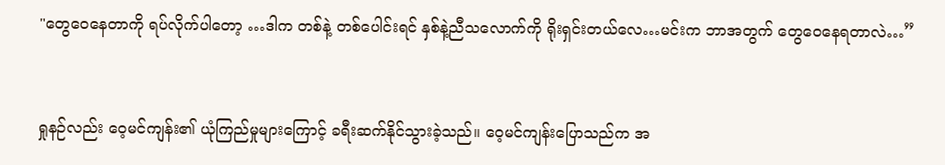"တွေဝေနေတာကို ရပ်လိုက်ပါတော့ …ဒါက တစ်နဲ့ တစ်ပေါင်းရင် နှစ်နဲ့ညီသလောက်ကို ရိုးရှင်းတယ်လေ…မင်းက ဘာအတွက် တွေဝေနေရတာလဲ…”


ရှုနဉ်လည်း ဝေ့မင်ကျန်း၏ ယုံကြည်မှုများကြောင့် ခရီးဆက်နိုင်သွားခဲ့သည်။ ဝေ့မင်ကျန်းပြောသည်က အ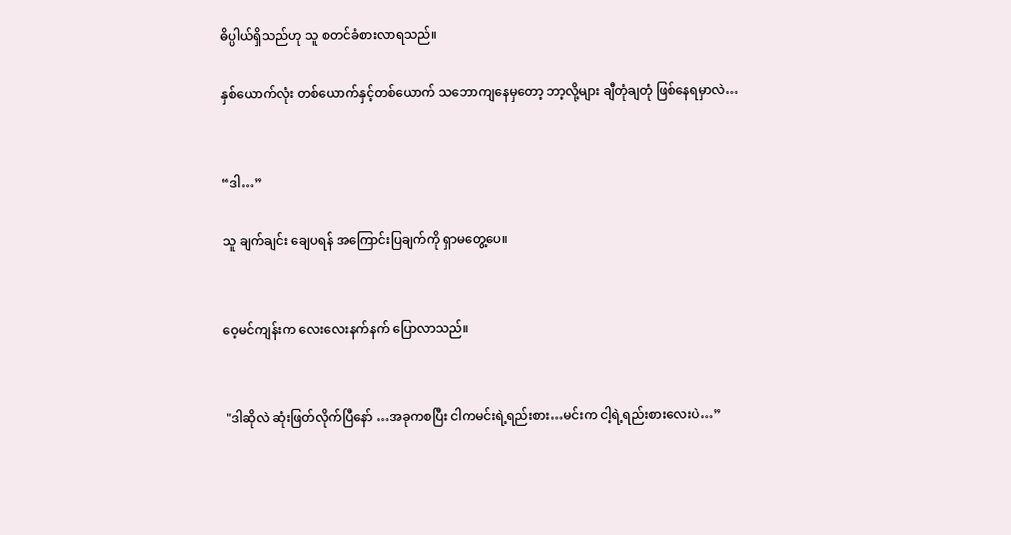ဓိပ္ပါယ်ရှိသည်ဟု သူ စတင်ခံစားလာရသည်။

နှစ်ယောက်လုံး တစ်ယောက်နှင့်တစ်ယောက် သဘောကျနေမှတော့ ဘာ့လို့များ ချီတုံချတုံ ဖြစ်နေရမှာလဲ…


“ဒါ…”

သူ ချက်ချင်း ချေပရန် အကြောင်းပြချက်ကို ရှာမတွေ့ပေ။


ဝေ့မင်ကျန်းက လေးလေးနက်နက် ပြောလာသည်။


 "ဒါဆိုလဲ ဆုံးဖြတ်လိုက်ပြီနော် …အခုကစပြီး ငါကမင်းရဲ့ရည်းစား…မင်းက ငါ့ရဲ့ရည်းစားလေးပဲ…”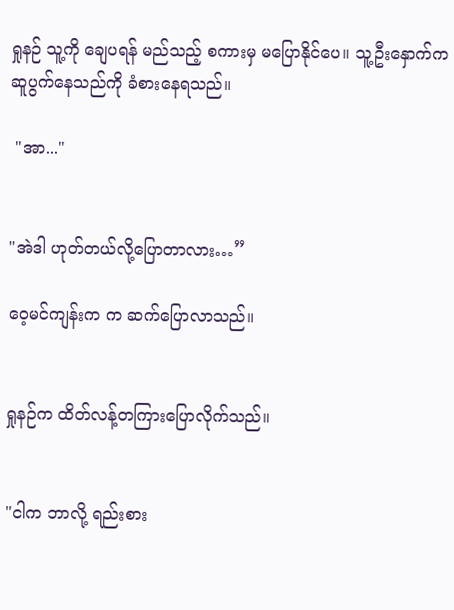ရှုနဉ် သူ့ကို ချေပရန် မည်သည့် စကားမှ မပြောနိုင်ပေ။ သူ့ဦးနှောက်က ဆူပွက်နေသည်ကို ခံစားနေရသည်။

 "အာ..."


"အဲဒါ ဟုတ်တယ်လို့ပြောတာလား…”

ဝေ့မင်ကျန်းက က ဆက်ပြောလာသည်။


ရှုနဉ်က ထိတ်လန့်တကြားပြောလိုက်သည်။


"ငါက ဘာလို့ ရည်းစား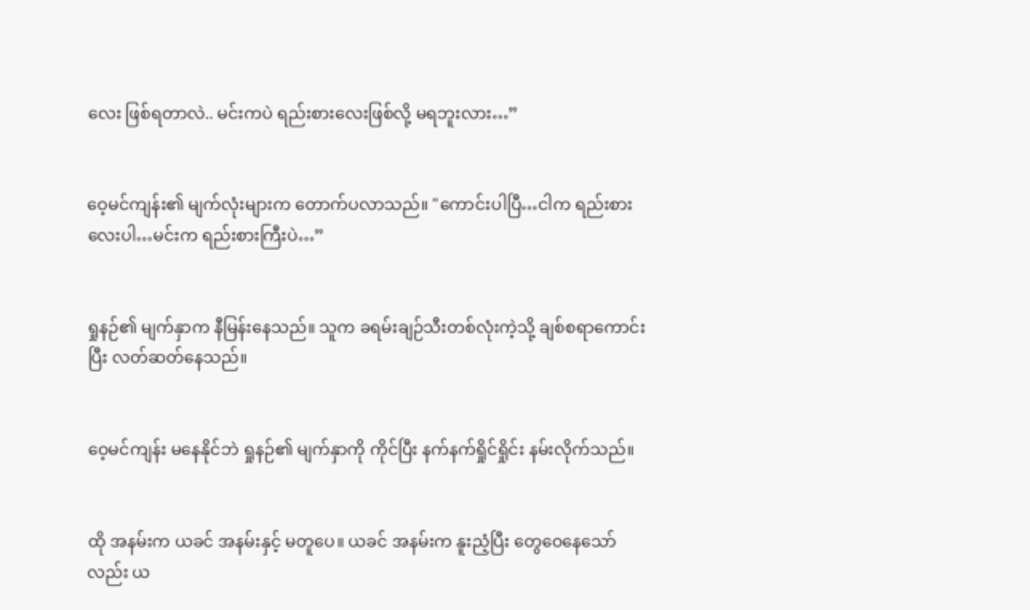လေး ဖြစ်ရတာလဲ.. မင်းကပဲ ရည်းစားလေးဖြစ်လို့ မရဘူးလား…”


ဝေ့မင်ကျန်း၏ မျက်လုံးများက တောက်ပလာသည်။ "ကောင်းပါပြီ…ငါက ရည်းစားလေးပါ…မင်းက ရည်းစားကြီးပဲ…”


ရှုနဉ်၏ မျက်နှာက နီမြန်းနေသည်။ သူက ခရမ်းချဉ်သီးတစ်လုံးကဲ့သို့ ချစ်စရာကောင်းပြီး လတ်ဆတ်နေသည်။


ဝေ့မင်ကျန်း မနေနိုင်ဘဲ ရှုနဉ်၏ မျက်နှာကို ကိုင်ပြီး နက်နက်ရှိုင်ရှိုင်း နမ်းလိုက်သည်။


ထို အနမ်းက ယခင် အနမ်းနှင့် မတူပေ။ ယခင် အနမ်းက နူးညံ့ပြီး တွေဝေနေသော်လည်း ယ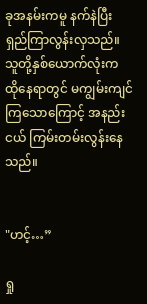ခုအနမ်းကမူ နက်နဲပြီး ရှည်ကြာလွန်းလှသည်။ သူတို့နှစ်ယောက်လုံးက ထိုနေရာတွင် မကျွမ်းကျင်ကြသောကြောင့် အနည်းငယ် ကြမ်းတမ်းလွန်းနေသည်။


"ဟင့်…”

ရှု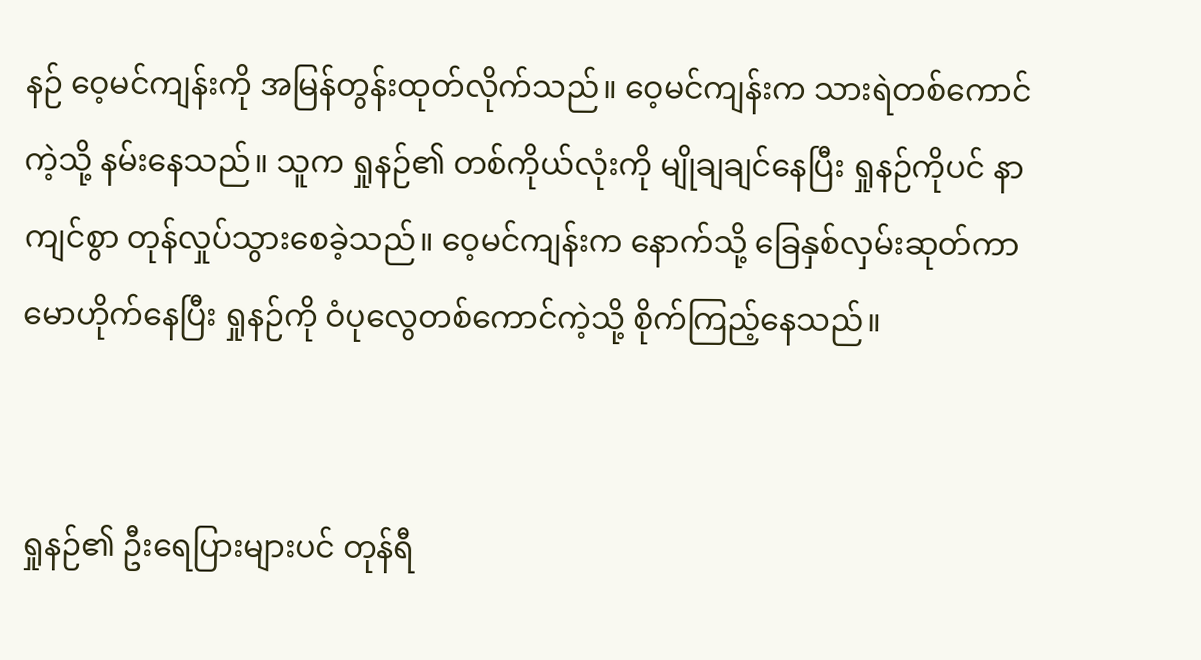နဉ် ဝေ့မင်ကျန်းကို အမြန်တွန်းထုတ်လိုက်သည်။ ဝေ့မင်ကျန်းက သားရဲတစ်ကောင်ကဲ့သို့ နမ်းနေသည်။ သူက ရှုနဉ်၏ တစ်ကိုယ်လုံးကို မျိုချချင်နေပြီး ရှုနဉ်ကိုပင် နာကျင်စွာ တုန်လှုပ်သွားစေခဲ့သည်။ ဝေ့မင်ကျန်းက နောက်သို့ ခြေနှစ်လှမ်းဆုတ်ကာ မောဟိုက်နေပြီး ရှုနဉ်ကို ဝံပုလွေတစ်ကောင်ကဲ့သို့ စိုက်ကြည့်နေသည်။


ရှုနဉ်၏ ဦးရေပြားများပင် တုန်ရီ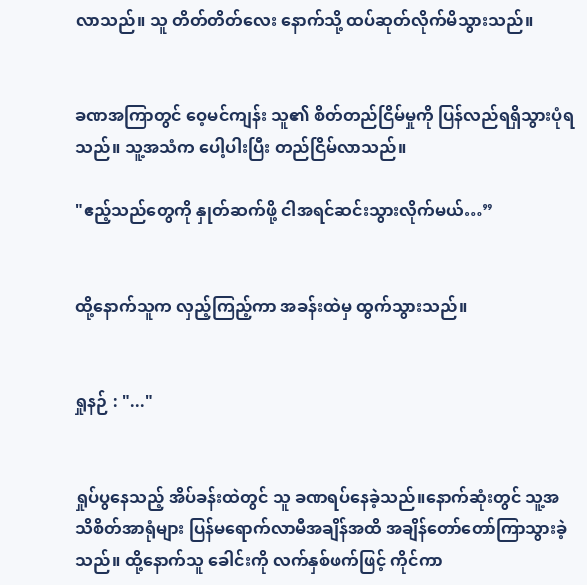လာသည်။ သူ တိတ်တိတ်လေး နောက်သို့ ထပ်ဆုတ်လိုက်မိသွားသည်။


ခဏအကြာတွင် ဝေ့မင်ကျန်း သူ၏ စိတ်တည်ငြိမ်မှုကို ပြန်လည်ရရှိသွားပုံရသည်။ သူ့အသံက ပေါ့ပါးပြီး တည်ငြိမ်လာသည်။

"ဧည့်သည်တွေကို နှုတ်ဆက်ဖို့ ငါအရင်ဆင်းသွားလိုက်မယ်…”


ထို့နောက်သူက လှည့်ကြည့်ကာ အခန်းထဲမှ ထွက်သွားသည်။


ရှုနဉ် : "..."


ရှုပ်ပွနေသည့် အိပ်ခန်းထဲတွင် သူ ခဏရပ်နေခဲ့သည်။နောက်ဆုံးတွင် သူ့အသိစိတ်အာရုံများ ပြန်မရောက်လာမီအချိန်အထိ အချိန်တော်တော်ကြာသွားခဲ့သည်။ ထို့နောက်သူ ခေါင်းကို လက်နှစ်ဖက်ဖြင့် ကိုင်ကာ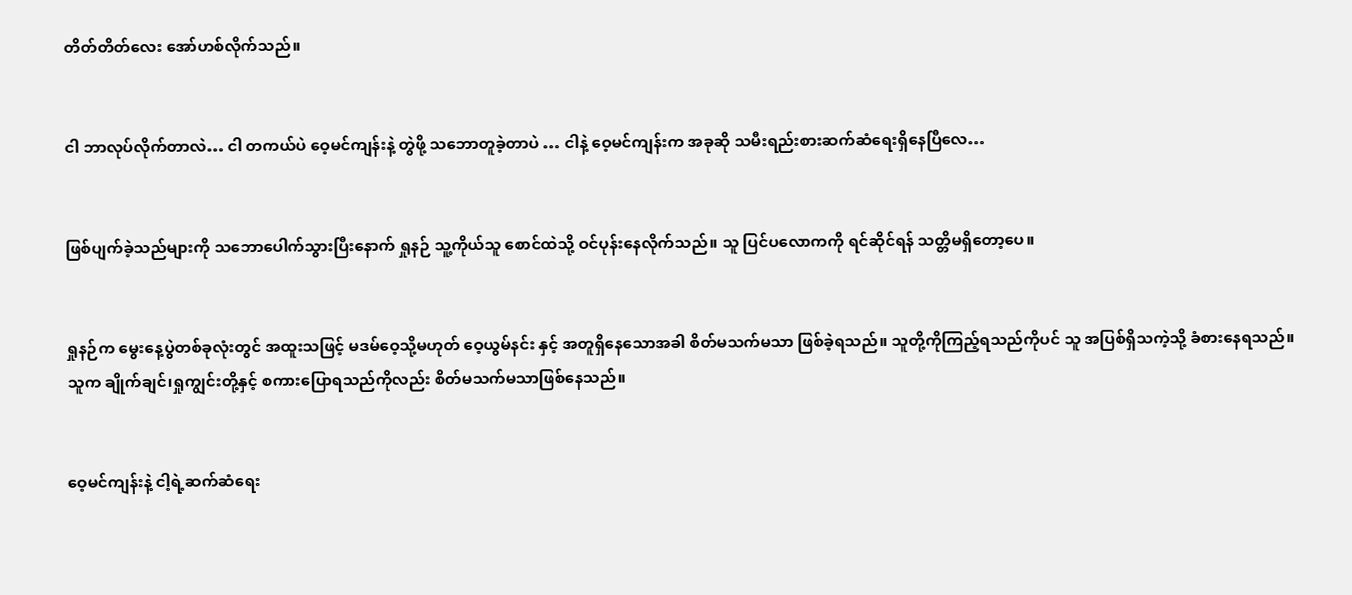တိတ်တိတ်လေး အော်ဟစ်လိုက်သည်။


ငါ ဘာလုပ်လိုက်တာလဲ… ငါ တကယ်ပဲ ဝေ့မင်ကျန်းနဲ့ တွဲဖို့ သဘောတူခဲ့တာပဲ … ငါနဲ့ ဝေ့မင်ကျန်းက အခုဆို သမီးရည်းစားဆက်ဆံရေးရှိနေပြီလေ…


ဖြစ်ပျက်ခဲ့သည်များကို သဘောပေါက်သွားပြီးနောက် ရှုနဉ် သူ့ကိုယ်သူ စောင်ထဲသို့ ဝင်ပုန်းနေလိုက်သည်။ သူ ပြင်ပလောကကို ရင်ဆိုင်ရန် သတ္တိမရှိတော့ပေ။


ရှုနဉ်က မွေးနေ့ပွဲတစ်ခုလုံးတွင် အထူးသဖြင့် မဒမ်ဝေ့သို့မဟုတ် ဝေ့ယွမ်နင်း နှင့် အတူရှိနေသောအခါ စိတ်မသက်မသာ ဖြစ်ခဲ့ရသည်။ သူတို့ကိုကြည့်ရသည်ကိုပင် သူ အပြစ်ရှိသကဲ့သို့ ခံစားနေရသည်။ သူက ချိုက်ချင်၊ရှုကျွင်းတို့နှင့် စကားပြောရသည်ကိုလည်း စိတ်မသက်မသာဖြစ်နေသည်။


ဝေ့မင်ကျန်းနဲ့ ငါ့ရဲ့ဆက်ဆံရေး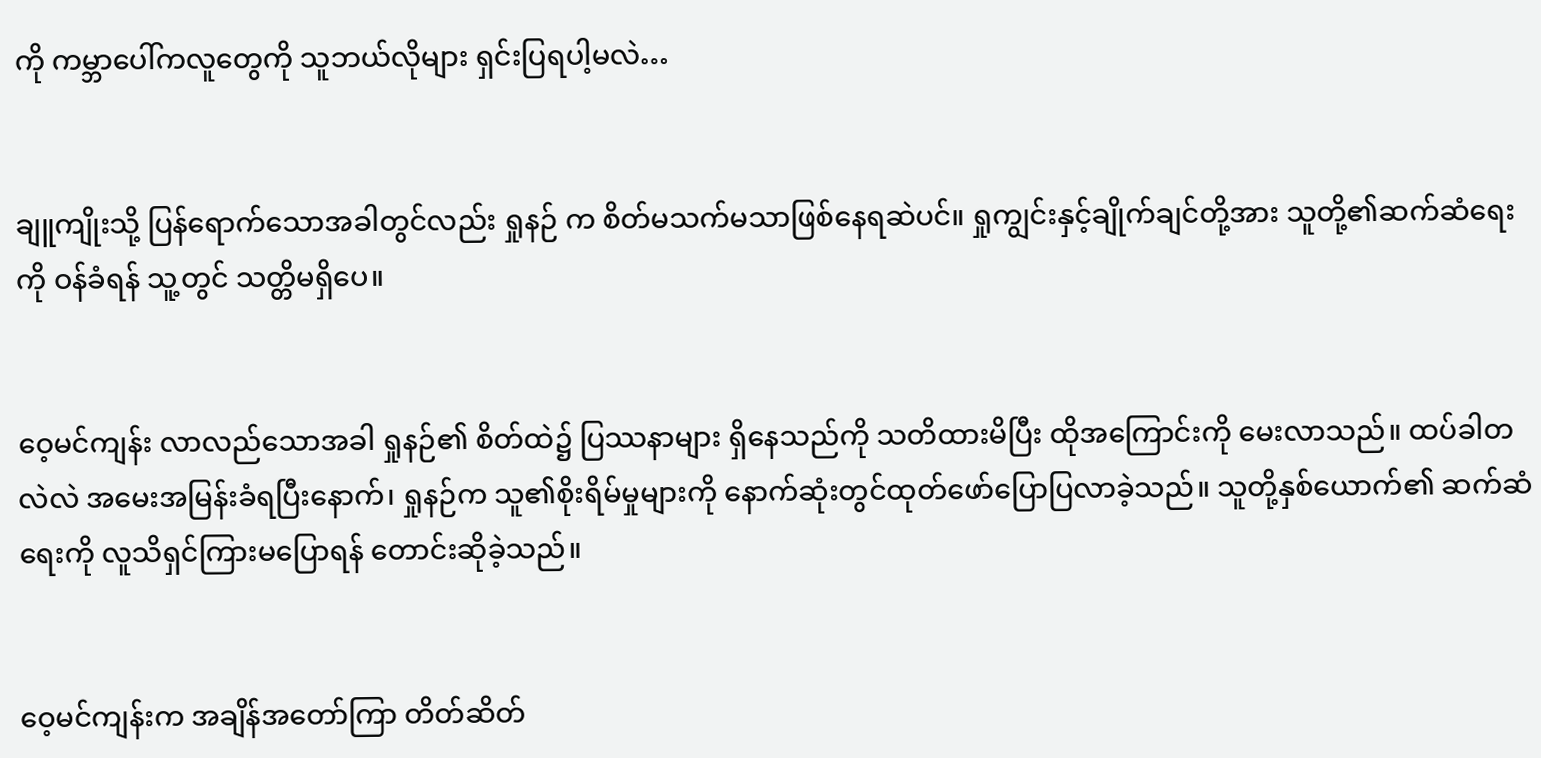ကို ကမ္ဘာပေါ်ကလူတွေကို သူဘယ်လိုများ ရှင်းပြရပါ့မလဲ…


ချူကျိုးသို့ ပြန်ရောက်သောအခါတွင်လည်း ရှုနဉ် က စိတ်မသက်မသာဖြစ်နေရဆဲပင်။ ရှုကျွင်းနှင့်ချိုက်ချင်တို့အား သူတို့၏ဆက်ဆံရေးကို ဝန်ခံရန် သူ့တွင် သတ္တိမရှိပေ။


ဝေ့မင်ကျန်း လာလည်သောအခါ ရှုနဉ်၏ စိတ်ထဲ၌ ပြဿနာများ ရှိနေသည်ကို သတိထားမိပြီး ထိုအကြောင်းကို မေးလာသည်။ ထပ်ခါတလဲလဲ အမေးအမြန်းခံရပြီးနောက်၊ ရှုနဉ်က သူ၏စိုးရိမ်မှုများကို နောက်ဆုံးတွင်ထုတ်ဖော်ပြောပြလာခဲ့သည်။ သူတို့နှစ်ယောက်၏ ဆက်ဆံရေးကို လူသိရှင်ကြားမပြောရန် တောင်းဆိုခဲ့သည်။


ဝေ့မင်ကျန်းက အချိန်အတော်ကြာ တိတ်ဆိတ်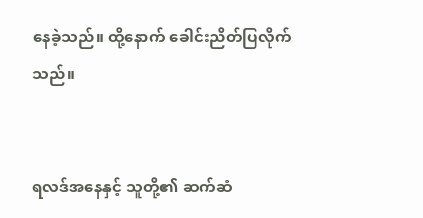နေခဲ့သည်။ ထို့နောက် ခေါင်းညိတ်ပြလိုက်သည်။


ရလဒ်အနေနှင့် သူတို့၏ ဆက်ဆံ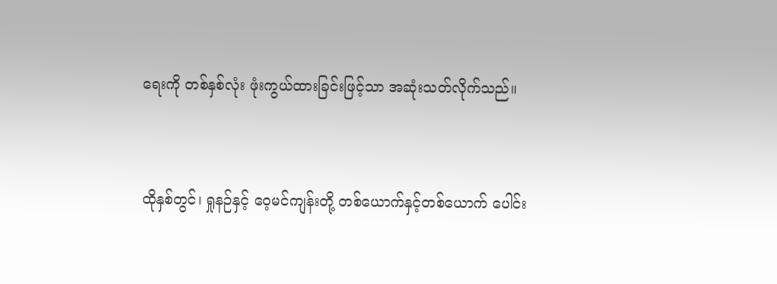ရေးကို တစ်နှစ်လုံး ဖုံးကွယ်ထားခြင်းဖြင့်သာ အဆုံးသတ်လိုက်သည်။


ထိုနှစ်တွင်၊ ရှုနဉ်နှင့် ဝေ့မင်ကျန်းတို့ တစ်ယောက်နှင့်တစ်ယောက် ပေါင်း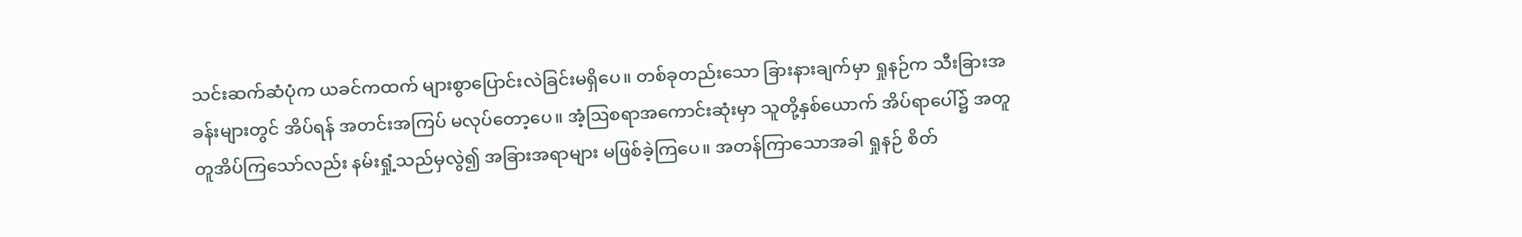သင်းဆက်ဆံပုံက ယခင်ကထက် များစွာပြောင်းလဲခြင်းမရှိပေ။ တစ်ခုတည်းသော ခြားနားချက်မှာ ရှုနဉ်က သီးခြားအခန်းများတွင် အိပ်ရန် အတင်းအကြပ် မလုပ်တော့ပေ။ အံ့ဩစရာအကောင်းဆုံးမှာ သူတို့နှစ်ယောက် အိပ်ရာပေါ်၌ အတူတူအိပ်ကြသော်လည်း နမ်းရှုံ့သည်မှလွဲ၍ အခြားအရာများ မဖြစ်ခဲ့ကြပေ။ အတန်ကြာသောအခါ ရှုနဉ် စိတ်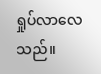ရှုပ်လာလေသည်။